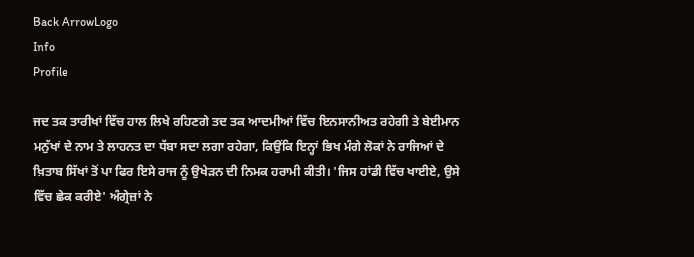Back ArrowLogo
Info
Profile

ਜਦ ਤਕ ਤਾਰੀਖਾਂ ਵਿੱਚ ਹਾਲ ਲਿਖੇ ਰਹਿਣਗੇ ਤਦ ਤਕ ਆਦਮੀਆਂ ਵਿੱਚ ਇਨਸਾਨੀਅਤ ਰਹੇਗੀ ਤੇ ਬੇਈਮਾਨ ਮਨੁੱਖਾਂ ਦੇ ਨਾਮ ਤੇ ਲਾਹਨਤ ਦਾ ਧੱਬਾ ਸਦਾ ਲਗਾ ਰਹੇਗਾ, ਕਿਉਂਕਿ ਇਨ੍ਹਾਂ ਭਿਖ ਮੰਗੇ ਲੋਕਾਂ ਨੇ ਰਾਜਿਆਂ ਦੇ ਖ਼ਿਤਾਬ ਸਿੱਖਾਂ ਤੋਂ ਪਾ ਫਿਰ ਇਸੇ ਰਾਜ ਨੂੰ ਉਖੇੜਨ ਦੀ ਨਿਮਕ ਹਰਾਮੀ ਕੀਤੀ। 'ਜਿਸ ਹਾਂਡੀ ਵਿੱਚ ਖਾਈਏ, ਉਸੇ ਵਿੱਚ ਛੇਕ ਕਰੀਏ' ਅੰਗ੍ਰੇਜ਼ਾਂ ਨੇ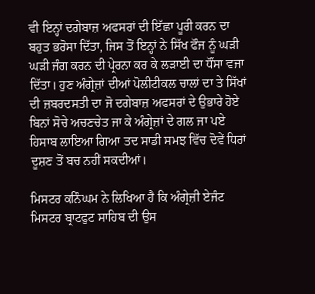ਵੀ ਇਨ੍ਹਾਂ ਦਗੇਬਾਜ਼ ਅਫਸਰਾਂ ਦੀ ਇੱਛਾ ਪੂਰੀ ਕਰਨ ਦਾ ਬਹੁਤ ਭਰੋਸਾ ਦਿੱਤਾ, ਜਿਸ ਤੋਂ ਇਨ੍ਹਾਂ ਨੇ ਸਿੱਖ ਫੌਜ ਨੂੰ ਘੜੀ ਘੜੀ ਜੰਗ ਕਰਨ ਦੀ ਪ੍ਰੇਰਨਾ ਕਰ ਕੇ ਲੜਾਈ ਦਾ ਧੌਂਸਾ ਵਜਾ ਦਿੱਤਾ। ਹੁਣ ਅੰਗ੍ਰੇਜ਼ਾਂ ਦੀਆਂ ਪੋਲੀਟੀਕਲ ਚਾਲਾਂ ਦਾ ਤੇ ਸਿੱਖਾਂ ਦੀ ਜ਼ਬਰਦਸਤੀ ਦਾ ਜੋ ਦਗੇਬਾਜ਼ ਅਫਸਰਾਂ ਦੇ ਉਭਾਰੇ ਹੋਏ ਬਿਨਾਂ ਸੋਚੇ ਅਚਣਚੇਤ ਜਾ ਕੇ ਅੰਗ੍ਰੇਜ਼ਾਂ ਦੇ ਗਲ ਜਾ ਪਏ ਹਿਸਾਬ ਲਾਇਆ ਗਿਆ ਤਦ ਸਾਡੀ ਸਮਝ ਵਿੱਚ ਦੋਵੇਂ ਧਿਰਾਂ ਦੂਸ਼ਣ ਤੋਂ ਬਚ ਨਹੀਂ ਸਕਦੀਆਂ।

ਮਿਸਟਰ ਕਨਿੰਘਮ ਨੇ ਲਿਖਿਆ ਹੈ ਕਿ ਅੰਗ੍ਰੇਜ਼ੀ ਏਜੰਟ ਮਿਸਟਰ ਬ੍ਰਾਟਫੁਟ ਸਾਹਿਬ ਦੀ ਉਸ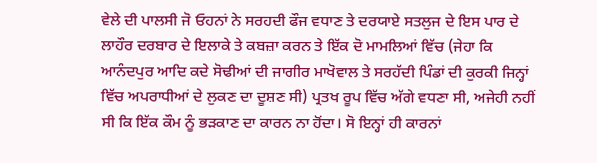ਵੇਲੇ ਦੀ ਪਾਲਸੀ ਜੋ ਓਹਨਾਂ ਨੇ ਸਰਹਦੀ ਫੌਜ ਵਧਾਣ ਤੇ ਦਰਯਾਏ ਸਤਲੁਜ ਦੇ ਇਸ ਪਾਰ ਦੇ ਲਾਹੌਰ ਦਰਬਾਰ ਦੇ ਇਲਾਕੇ ਤੇ ਕਬਜ਼ਾ ਕਰਨ ਤੇ ਇੱਕ ਦੋ ਮਾਮਲਿਆਂ ਵਿੱਚ (ਜੇਹਾ ਕਿ ਆਨੰਦਪੁਰ ਆਦਿ ਕਦੇ ਸੋਢੀਆਂ ਦੀ ਜਾਗੀਰ ਮਾਖੋਵਾਲ ਤੇ ਸਰਹੱਦੀ ਪਿੰਡਾਂ ਦੀ ਕੁਰਕੀ ਜਿਨ੍ਹਾਂ ਵਿੱਚ ਅਪਰਾਧੀਆਂ ਦੇ ਲੁਕਣ ਦਾ ਦੂਸ਼ਣ ਸੀ) ਪ੍ਰਤਖ ਰੂਪ ਵਿੱਚ ਅੱਗੇ ਵਧਣਾ ਸੀ, ਅਜੇਹੀ ਨਹੀਂ ਸੀ ਕਿ ਇੱਕ ਕੌਮ ਨੂੰ ਭੜਕਾਣ ਦਾ ਕਾਰਨ ਨਾ ਹੋਂਦਾ। ਸੋ ਇਨ੍ਹਾਂ ਹੀ ਕਾਰਨਾਂ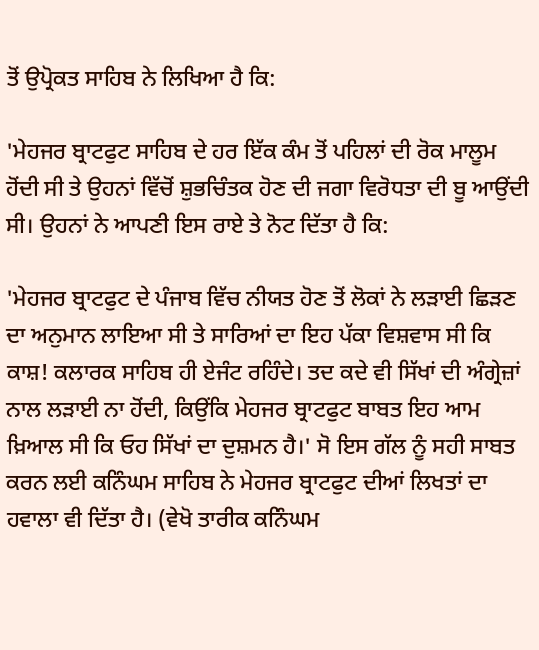ਤੋਂ ਉਪ੍ਰੋਕਤ ਸਾਹਿਬ ਨੇ ਲਿਖਿਆ ਹੈ ਕਿ:

'ਮੇਹਜਰ ਬ੍ਰਾਟਫੁਟ ਸਾਹਿਬ ਦੇ ਹਰ ਇੱਕ ਕੰਮ ਤੋਂ ਪਹਿਲਾਂ ਦੀ ਰੋਕ ਮਾਲੂਮ ਹੋਂਦੀ ਸੀ ਤੇ ਉਹਨਾਂ ਵਿੱਚੋਂ ਸ਼ੁਭਚਿੰਤਕ ਹੋਣ ਦੀ ਜਗਾ ਵਿਰੋਧਤਾ ਦੀ ਬੂ ਆਉਂਦੀ ਸੀ। ਉਹਨਾਂ ਨੇ ਆਪਣੀ ਇਸ ਰਾਏ ਤੇ ਨੋਟ ਦਿੱਤਾ ਹੈ ਕਿ:

'ਮੇਹਜਰ ਬ੍ਰਾਟਫੁਟ ਦੇ ਪੰਜਾਬ ਵਿੱਚ ਨੀਯਤ ਹੋਣ ਤੋਂ ਲੋਕਾਂ ਨੇ ਲੜਾਈ ਛਿੜਣ ਦਾ ਅਨੁਮਾਨ ਲਾਇਆ ਸੀ ਤੇ ਸਾਰਿਆਂ ਦਾ ਇਹ ਪੱਕਾ ਵਿਸ਼ਵਾਸ ਸੀ ਕਿ ਕਾਸ਼! ਕਲਾਰਕ ਸਾਹਿਬ ਹੀ ਏਜੰਟ ਰਹਿੰਦੇ। ਤਦ ਕਦੇ ਵੀ ਸਿੱਖਾਂ ਦੀ ਅੰਗ੍ਰੇਜ਼ਾਂ ਨਾਲ ਲੜਾਈ ਨਾ ਹੋਂਦੀ, ਕਿਉਂਕਿ ਮੇਹਜਰ ਬ੍ਰਾਟਫੁਟ ਬਾਬਤ ਇਹ ਆਮ ਖ਼ਿਆਲ ਸੀ ਕਿ ਓਹ ਸਿੱਖਾਂ ਦਾ ਦੁਸ਼ਮਨ ਹੈ।' ਸੋ ਇਸ ਗੱਲ ਨੂੰ ਸਹੀ ਸਾਬਤ ਕਰਨ ਲਈ ਕਨਿੰਘਮ ਸਾਹਿਬ ਨੇ ਮੇਹਜਰ ਬ੍ਰਾਟਫੁਟ ਦੀਆਂ ਲਿਖਤਾਂ ਦਾ ਹਵਾਲਾ ਵੀ ਦਿੱਤਾ ਹੈ। (ਵੇਖੋ ਤਾਰੀਕ ਕਨਿੰਘਮ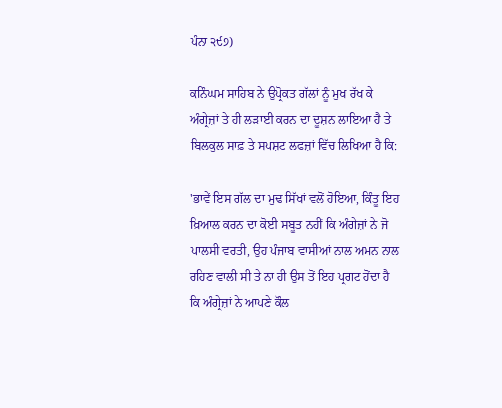ਪੰਨਾ ੨੯੭)

ਕਨਿੰਘਮ ਸਾਹਿਬ ਨੇ ਉਪ੍ਰੋਕਤ ਗੱਲਾਂ ਨੂੰ ਮੁਖ ਰੱਖ ਕੇ ਅੰਗ੍ਰੇਜ਼ਾਂ ਤੇ ਹੀ ਲੜਾਈ ਕਰਨ ਦਾ ਦੂਸ਼ਨ ਲਾਇਆ ਹੈ ਤੇ ਬਿਲਕੁਲ ਸਾਫ਼ ਤੇ ਸਪਸ਼ਟ ਲਫਜ਼ਾਂ ਵਿੱਚ ਲਿਖਿਆ ਹੈ ਕਿ:

'ਭਾਵੇਂ ਇਸ ਗੱਲ ਦਾ ਮੁਢ ਸਿੱਖਾਂ ਵਲੋਂ ਹੋਇਆ, ਕਿੰਤੂ ਇਹ ਖ਼ਿਆਲ ਕਰਨ ਦਾ ਕੋਈ ਸਬੂਤ ਨਹੀਂ ਕਿ ਅੰਗੇਜ਼ਾਂ ਨੇ ਜੋ ਪਾਲਸੀ ਵਰਤੀ, ਉਹ ਪੰਜਾਬ ਵਾਸੀਆਂ ਨਾਲ ਅਮਨ ਨਾਲ ਰਹਿਣ ਵਾਲੀ ਸੀ ਤੇ ਨਾ ਹੀ ਉਸ ਤੋਂ ਇਹ ਪ੍ਰਗਟ ਹੋਂਦਾ ਹੈ ਕਿ ਅੰਗ੍ਰੇਜ਼ਾਂ ਨੇ ਆਪਣੇ ਕੌਲ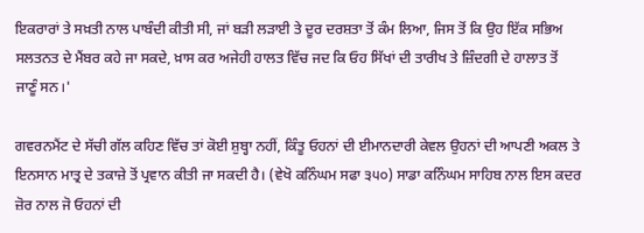ਇਕਰਾਰਾਂ ਤੇ ਸਖ਼ਤੀ ਨਾਲ ਪਾਬੰਦੀ ਕੀਤੀ ਸੀ, ਜਾਂ ਬੜੀ ਲੜਾਈ ਤੇ ਦੂਰ ਦਰਸ਼ਤਾ ਤੋਂ ਕੰਮ ਲਿਆ, ਜਿਸ ਤੋਂ ਕਿ ਉਹ ਇੱਕ ਸਭਿਅ ਸਲਤਨਤ ਦੇ ਮੈਂਬਰ ਕਹੇ ਜਾ ਸਕਦੇ, ਖ਼ਾਸ ਕਰ ਅਜੇਹੀ ਹਾਲਤ ਵਿੱਚ ਜਦ ਕਿ ਓਹ ਸਿੱਖਾਂ ਦੀ ਤਾਰੀਖ ਤੇ ਜ਼ਿੰਦਗੀ ਦੇ ਹਾਲਾਤ ਤੋਂ ਜਾਣੂੰ ਸਨ।'

ਗਵਰਨਮੈਂਟ ਦੇ ਸੱਚੀ ਗੱਲ ਕਹਿਣ ਵਿੱਚ ਤਾਂ ਕੋਈ ਸ਼ੁਬ੍ਹਾ ਨਹੀਂ, ਕਿੰਤੂ ਓਹਨਾਂ ਦੀ ਈਮਾਨਦਾਰੀ ਕੇਵਲ ਉਹਨਾਂ ਦੀ ਆਪਣੀ ਅਕਲ ਤੇ ਇਨਸਾਨ ਮਾਤ੍ਰ ਦੇ ਤਕਾਜ਼ੇ ਤੋਂ ਪ੍ਰਵਾਨ ਕੀਤੀ ਜਾ ਸਕਦੀ ਹੈ। (ਵੇਖੋ ਕਨਿੰਘਮ ਸਫਾ ੩੫੦) ਸਾਡਾ ਕਨਿੰਘਮ ਸਾਹਿਬ ਨਾਲ ਇਸ ਕਦਰ ਜ਼ੋਰ ਨਾਲ ਜੋ ਓਹਨਾਂ ਦੀ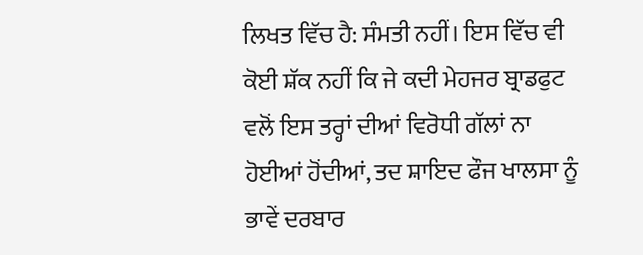ਲਿਖਤ ਵਿੱਚ ਹੈ: ਸੰਮਤੀ ਨਹੀਂ। ਇਸ ਵਿੱਚ ਵੀ ਕੋਈ ਸ਼ੱਕ ਨਹੀਂ ਕਿ ਜੇ ਕਦੀ ਮੇਹਜਰ ਬ੍ਰਾਡਫੁਟ ਵਲੋਂ ਇਸ ਤਰ੍ਹਾਂ ਦੀਆਂ ਵਿਰੋਧੀ ਗੱਲਾਂ ਨਾ ਹੋਈਆਂ ਹੋਂਦੀਆਂ, ਤਦ ਸ਼ਾਇਦ ਫੌਜ ਖਾਲਸਾ ਨੂੰ ਭਾਵੇਂ ਦਰਬਾਰ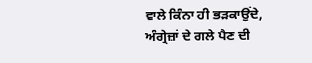ਵਾਲੇ ਕਿੰਨਾ ਹੀ ਭੜਕਾਉਂਦੇ, ਅੰਗ੍ਰੇਜ਼ਾਂ ਦੇ ਗਲੇ ਪੈਣ ਦੀ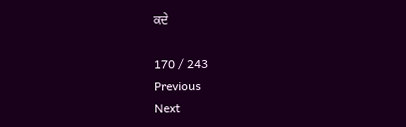ਕਦੇ

170 / 243
Previous
Next